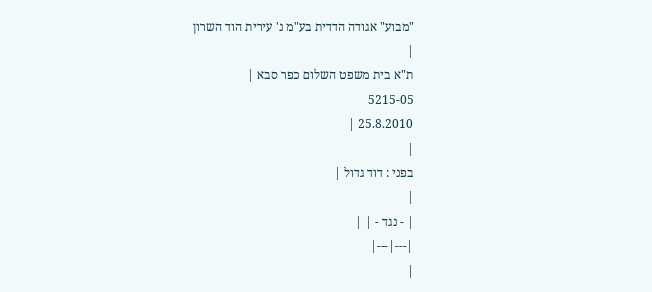"מבוע" אגודה הדדית בע"מ נ' עירית הוד השרון
|
ת"א בית משפט השלום כפר סבא |
5215-05
25.8.2010 |
|
בפני : דוד גדול |
|
| - נגד - | |
|---|---|
|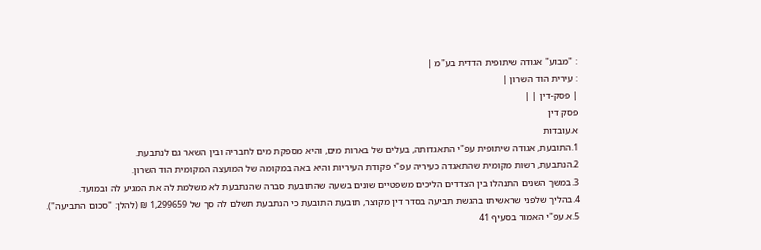: "מבוע" אגודה שיתופית הדדית בע"מ |
: עירית הוד השרון |
| פסק-דין | |
פסק דין
א.עובדות
1.התובעת, אגודה שיתופית עפ"י התאגדותה, בעלים של בארות מים, והיא מספקת מים לחבריה ובין השאר גם לנתבעת.
2.הנתבעת, רשות מקומית שהתאגדה כעיריה עפ"י פקודת העיריות והיא באה במקומה של המועצה המקומית הוד השרון.
3.במשך השנים התנהלו בין הצדדים הליכים משפטיים שונים בשעה שהתובעת סברה שהנתבעת לא משלמת לה את המגיע לה ובמועד.
4.בהליך שלפני שראשיתו בהגשת תביעה בסדר דין מקוצר, תובעת התובעת כי הנתבעת תשלם לה סך של 1,299659 ₪ (להלן: "סכום התביעה").
5.א.עפ"י האמור בסעיף 41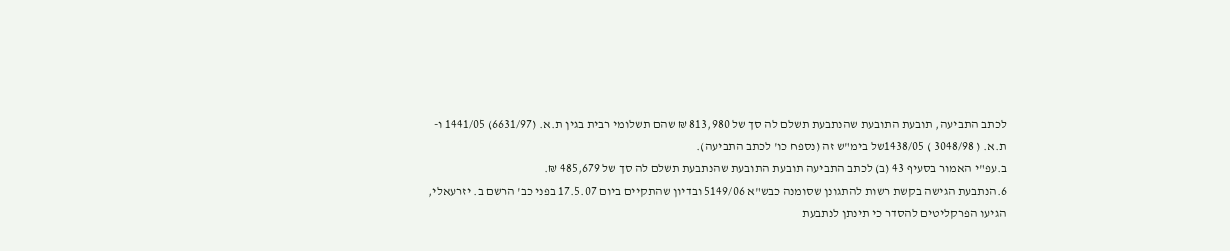לכתב התביעה, תובעת התובעת שהנתבעת תשלם לה סך של 813,980 ₪ שהם תשלומי רבית בגין ת.א. (6631/97) 1441/05 ו-ת.א. ( 3048/98 ) 1438/05של בימ"ש זה (נספח כו' לכתב התביעה).
ב.עפ"י האמור בסעיף 43 (ב) לכתב התביעה תובעת התובעת שהנתבעת תשלם לה סך של 485,679 ₪.
6.הנתבעת הגישה בקשת רשות להתגונן שסומנה כבש"א 5149/06 ובדיון שהתקיים ביום 17.5.07 בפני כב' הרשם ב. יזרעאלי, הגיעו הפרקליטים להסדר כי תינתן לנתבעת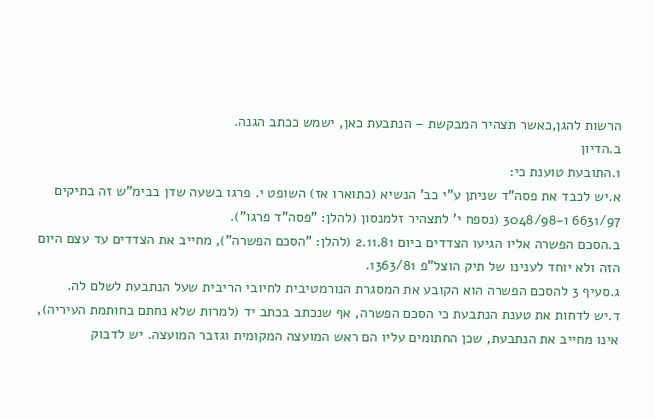הרשות להגן,כאשר תצהיר המבקשת – הנתבעת כאן, ישמש ככתב הגנה.
ב.הדיון
1.התובעת טוענת כי:
א.יש לכבד את פסה"ד שניתן ע"י כב' הנשיא (כתוארו אז) השופט י. פרגו בשעה שדן בבימ"ש זה בתיקים 6631/97 ו-3048/98 (נספח י' לתצהיר זלמנסון (להלן: "פסה"ד פרגו").
ב.הסכם הפשרה אליו הגיעו הצדדים ביום 2.11.81 (להלן: "הסכם הפשרה"), מחייב את הצדדים עד עצם היום הזה ולא יוחד לענינו של תיק הוצל"פ 1363/81.
ג.סעיף 3 להסכם הפשרה הוא הקובע את המסגרת הנורמטיבית לחיובי הריבית שעל הנתבעת לשלם לה.
ד.יש לדחות את טענת הנתבעת כי הסכם הפשרה, אף שנכתב בכתב יד (למרות שלא נחתם בחותמת העיריה), אינו מחייב את הנתבעת, שכן החתומים עליו הם ראש המועצה המקומית וגזבר המועצה. יש לדבוק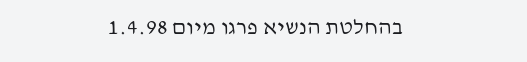בהחלטת הנשיא פרגו מיום 1.4.98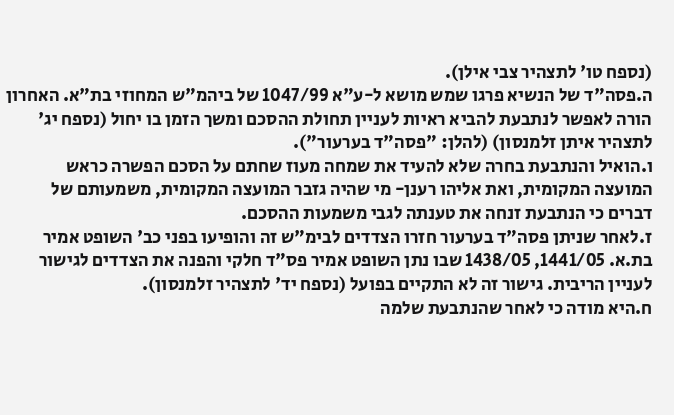(נספח טו' לתצהיר צבי אילן).
ה.פסה"ד של הנשיא פרגו שמש מושא ל-ע"א 1047/99 של ביהמ"ש המחוזי בת"א. האחרון הורה לאפשר לנתבעת להביא ראיות לעניין תחולת ההסכם ומשך הזמן בו יחול (נספח יג' לתצהיר איתן זלמנסון) (להלן: "פסה"ד בערעור").
ו.הואיל והנתבעת בחרה שלא להעיד את שמחה מעוז שחתם על הסכם הפשרה כראש המועצה המקומית, ואת אליהו רענן- מי שהיה גזבר המועצה המקומית, משמעותם של דברים כי הנתבעת זנחה את טענתה לגבי משמעות ההסכם.
ז.לאחר שניתן פסה"ד בערעור חזרו הצדדים לבימ"ש זה והופיעו בפני כב' השופט אמיר בת.א. 1441/05, 1438/05 שבו נתן השופט אמיר פס"ד חלקי והפנה את הצדדים לגישור לעניין הריבית. גישור זה לא התקיים בפועל (נספח יד' לתצהיר זלמנסון).
ח.היא מודה כי לאחר שהנתבעת שלמה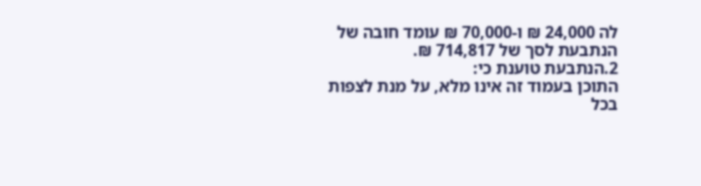לה 24,000 ₪ ו-70,000 ₪ עומד חובה של הנתבעת לסך של 714,817 ₪.
2.הנתבעת טוענת כי:
התוכן בעמוד זה אינו מלא, על מנת לצפות בכל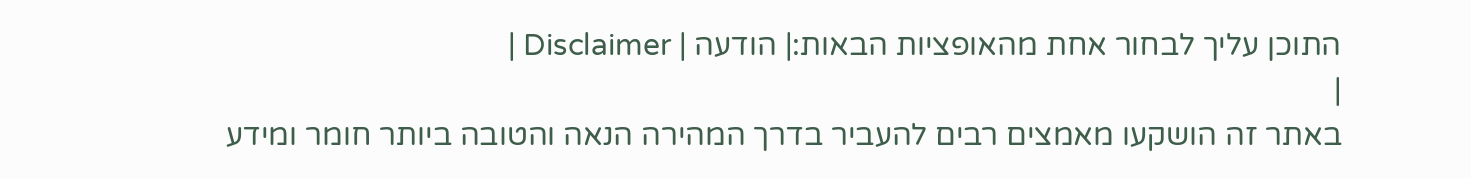התוכן עליך לבחור אחת מהאופציות הבאות:| הודעה | Disclaimer |
|
באתר זה הושקעו מאמצים רבים להעביר בדרך המהירה הנאה והטובה ביותר חומר ומידע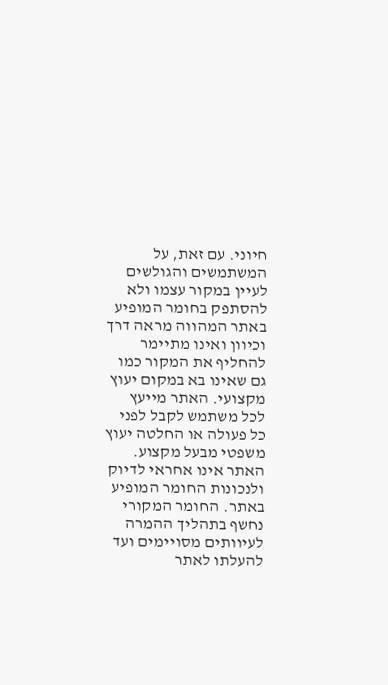חיוני. עם זאת, על המשתמשים והגולשים לעיין במקור עצמו ולא להסתפק בחומר המופיע באתר המהווה מראה דרך וכיוון ואינו מתיימר להחליף את המקור כמו גם שאינו בא במקום יעוץ מקצועי. האתר מייעץ לכל משתמש לקבל לפני כל פעולה או החלטה יעוץ משפטי מבעל מקצוע. האתר אינו אחראי לדיוק ולנכונות החומר המופיע באתר. החומר המקורי נחשף בתהליך ההמרה לעיוותים מסויימים ועד להעלתו לאתר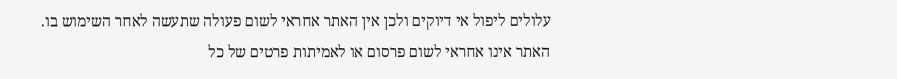עלולים ליפול אי דיוקים ולכן אין האתר אחראי לשום פעולה שתעשה לאחר השימוש בו. האתר אינו אחראי לשום פרסום או לאמיתות פרטים של כל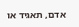אדם, תאגיד או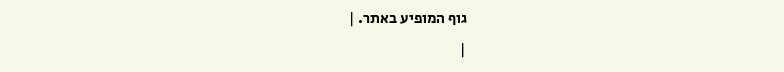גוף המופיע באתר. |
|